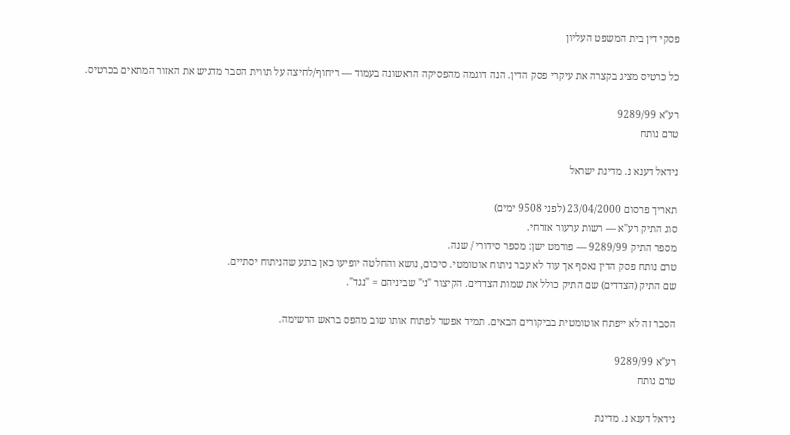פסקי דין בית המשפט העליון

כל כרטיס מציג בקצרה את עיקרי פסק הדין. הנה דוגמה מהפסיקה הראשונה בעמוד — ריחוף/לחיצה על תווית הסבר מדגיש את האזור המתאים בכרטיס.

רע"א 9289/99
טרם נותח

נידאל דענא נ. מדינת ישראל

תאריך פרסום 23/04/2000 (לפני 9508 ימים)
סוג התיק רע"א — רשות ערעור אזרחי.
מספר התיק 9289/99 — פורמט ישן: מספר סידורי / שנה.
טרם נותח פסק הדין נאסף אך עוד לא עבר ניתוח אוטומטי. סיכום, נושא והחלטה יופיעו כאן ברגע שהניתוח יסתיים.
שם התיק (הצדדים) שם התיק כולל את שמות הצדדים. הקיצור "נ׳" שביניהם = "נגד".

הסבר זה לא ייפתח אוטומטית בביקורים הבאים. תמיד אפשר לפתוח אותו שוב מהפס בראש הרשימה.

רע"א 9289/99
טרם נותח

נידאל דענא נ. מדינת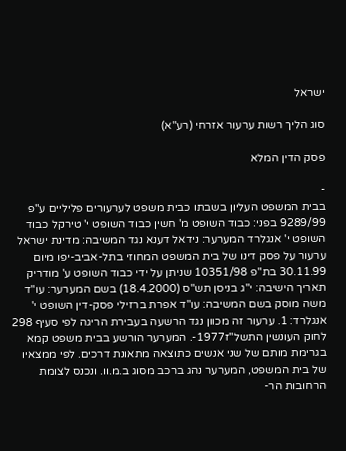ישראל

סוג הליך רשות ערעור אזרחי (רע"א)

פסק הדין המלא

-
בבית המשפט העליון בשבתו כבית משפט לערעורים פליליים ע"פ 9289/99 בפני: כבוד השופט מ' חשין כבוד השופט י' טירקל כבוד השופט י' אנגלרד המערער: נידאל דענא נגד המשיבה: מדינת ישראל ערעור על פסק דינו של בית המשפט המחוזי בתל-אביב-יפו מיום 30.11.99 בת"פ 10351/98 שניתן על ידי כבוד השופט ע' מודריק תאריך הישיבה: י"ג בניסן תש"ס (18.4.2000) בשם המערער: עו"ד משה מוסק בשם המשיבה: עו"ד אפרת ברזילי פסק-דין השופט י' אנגלרד: 1. ערעור זה מכוון נגד הרשעה בעבירת הריגה לפי סעיף 298 לחוק העונשין התשל"ז1977-. המערער הורשע בבית משפט קמא בגרימת מותם של שני אנשים כתוצאה מתאונת דרכים. לפי ממצאיו של בית המשפט, המערער נהג ברכב מסוג ב.מ.וו. ונכנס לצומת הרחובות הר-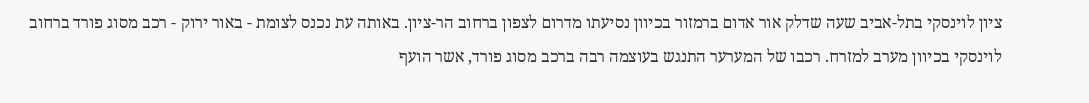ציון לוינסקי בתל-אביב שעה שדלק אור אדום ברמזור בכיוון נסיעתו מדרום לצפון ברחוב הר-ציון. באותה עת נכנס לצומת - באור ירוק - רכב מסוג פורד ברחוב לוינסקי בכיוון מערב למזרח. רכבו של המערער התנגש בעוצמה רבה ברכב מסוג פורד, אשר הועף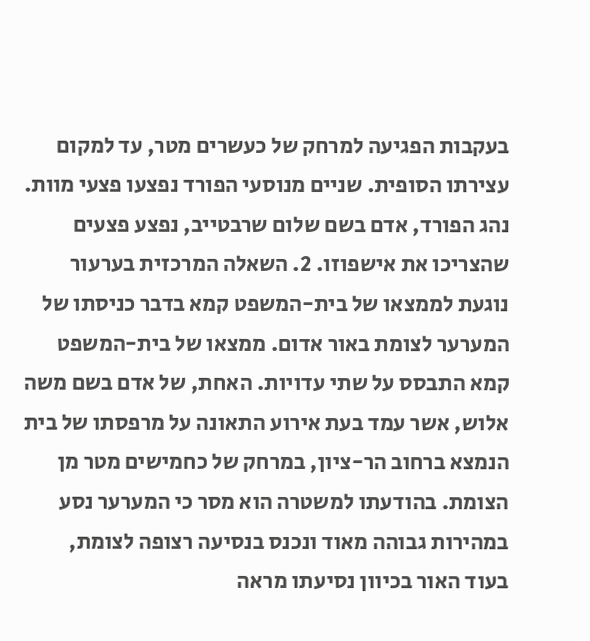בעקבות הפגיעה למרחק של כעשרים מטר, עד למקום עצירתו הסופית. שניים מנוסעי הפורד נפצעו פצעי מוות. נהג הפורד, אדם בשם שלום שרבטייב, נפצע פצעים שהצריכו את אישפוזו. 2. השאלה המרכזית בערעור נוגעת לממצאו של בית-המשפט קמא בדבר כניסתו של המערער לצומת באור אדום. ממצאו של בית-המשפט קמא התבסס על שתי עדויות. האחת, של אדם בשם משה אלוש, אשר עמד בעת אירוע התאונה על מרפסתו של בית הנמצא ברחוב הר-ציון, במרחק של כחמישים מטר מן הצומת. בהודעתו למשטרה הוא מסר כי המערער נסע במהירות גבוהה מאוד ונכנס בנסיעה רצופה לצומת, בעוד האור בכיוון נסיעתו מראה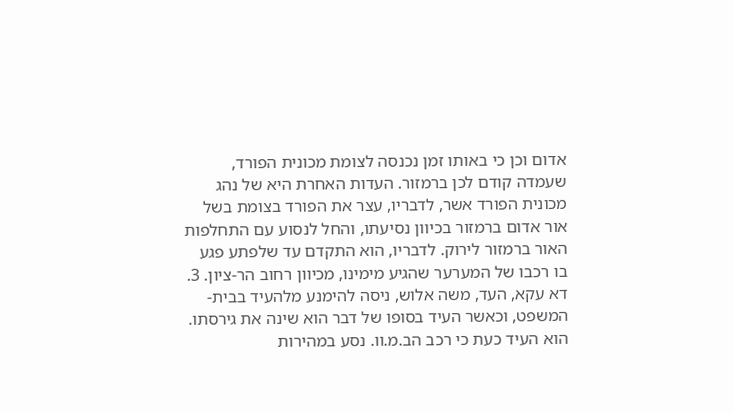אדום וכן כי באותו זמן נכנסה לצומת מכונית הפורד, שעמדה קודם לכן ברמזור. העדות האחרת היא של נהג מכונית הפורד אשר, לדבריו, עצר את הפורד בצומת בשל אור אדום ברמזור בכיוון נסיעתו, והחל לנסוע עם התחלפות האור ברמזור לירוק. לדבריו, הוא התקדם עד שלפתע פגע בו רכבו של המערער שהגיע מימינו, מכיוון רחוב הר-ציון. 3. דא עקא, העד, משה אלוש, ניסה להימנע מלהעיד בבית-המשפט, וכאשר העיד בסופו של דבר הוא שינה את גירסתו. הוא העיד כעת כי רכב הב.מ.וו. נסע במהירות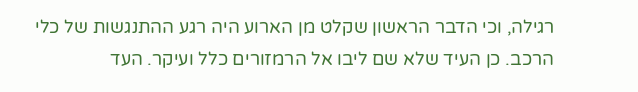רגילה, וכי הדבר הראשון שקלט מן הארוע היה רגע ההתנגשות של כלי הרכב. כן העיד שלא שם ליבו אל הרמזורים כלל ועיקר. העד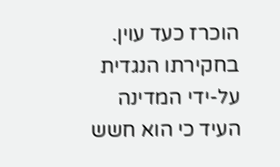הוכרז כעד עוין. בחקירתו הנגדית על-ידי המדינה העיד כי הוא חשש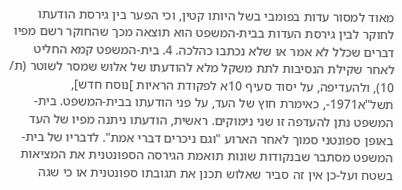מאוד למסור עדות בפומבי בשל היותו קטין, וכי הפער בין גירסת הודעתו לחוקר לבין גירסת העדות בבית-המשפט הוא תוצאה מכך שהחוקר רשם מפיו דברים שכלל לא אמר או שלא נכתבו כהלכה. 4. בית-המשפט קמא החליט לאחר שקילת הנסיבות לתת משקל מלא להודעתו של אלוש שמסר לשוטר (ת/ 10), ולהעדיפה, על יסוד סעיף 10א לפקודת הראיות ]נוסח חדש], תשל"א1971-, כאימרת חוץ של העד, על פני הודעתו בבית-המשפט. בית-המשפט נתן להעדפה זו שני נימוקים. ראשית, הודעתו ניתנה מפיו של העד באופן ספונטני סמוך לאחר הארוע "וגם ניכרים דברי אמת". לדבריו של בית-המשפט מסתבר שבנקודות שונות תואמת הגירסה הספונטנית את המציאות בשטח ועל-כן אין זה סביר שאלוש תכנן את תגובתו ספונטנית או כי שגה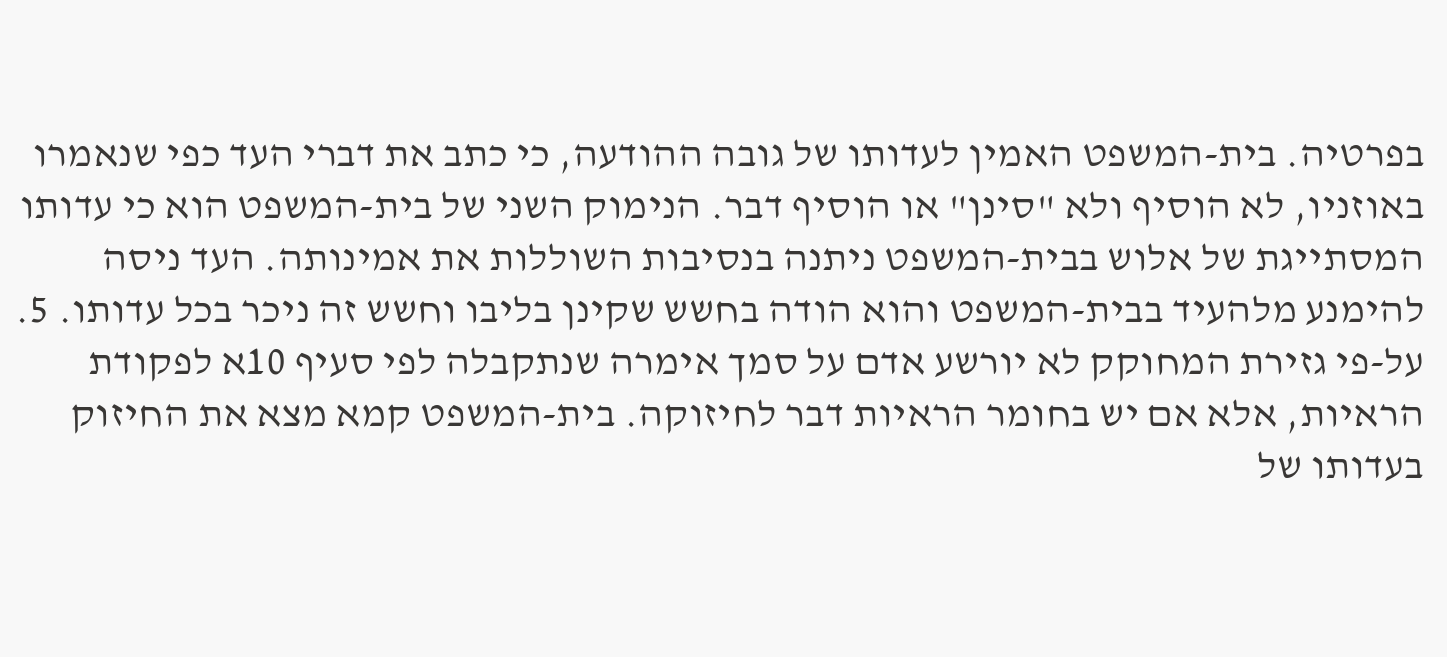בפרטיה. בית-המשפט האמין לעדותו של גובה ההודעה, כי כתב את דברי העד כפי שנאמרו באוזניו, לא הוסיף ולא "סינן" או הוסיף דבר. הנימוק השני של בית-המשפט הוא כי עדותו המסתייגת של אלוש בבית-המשפט ניתנה בנסיבות השוללות את אמינותה. העד ניסה להימנע מלהעיד בבית-המשפט והוא הודה בחשש שקינן בליבו וחשש זה ניכר בכל עדותו. 5. על-פי גזירת המחוקק לא יורשע אדם על סמך אימרה שנתקבלה לפי סעיף 10א לפקודת הראיות, אלא אם יש בחומר הראיות דבר לחיזוקה. בית-המשפט קמא מצא את החיזוק בעדותו של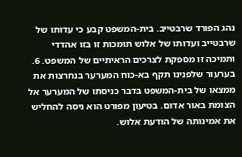נהג הפורד שרבטייב. בית-המשפט קבע כי עדותו של שרבטייב ועדותו של אלוש תומכות זו בזו אהדדי ותמיכה זו מספקת לצרכים הראיתיים של המשפט. 6. בערעור שלפנינו תקף בא-כוח המערער בנחרצות את ממצאו של בית-המשפט בדבר כניסתו של המערער אל הצומת באור אדום. בטיעון מפורט הוא ניסה להחליש את אמינותה של הודעת אלוש.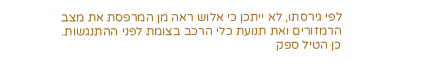לפי גירסתו, לא ייתכן כי אלוש ראה מן המרפסת את מצב הרמזורים ואת תנועת כלי הרכב בצומת לפני ההתנגשות. כן הטיל ספק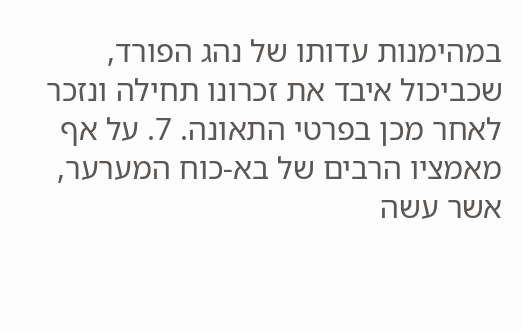במהימנות עדותו של נהג הפורד, שכביכול איבד את זכרונו תחילה ונזכר לאחר מכן בפרטי התאונה. 7. על אף מאמציו הרבים של בא-כוח המערער, אשר עשה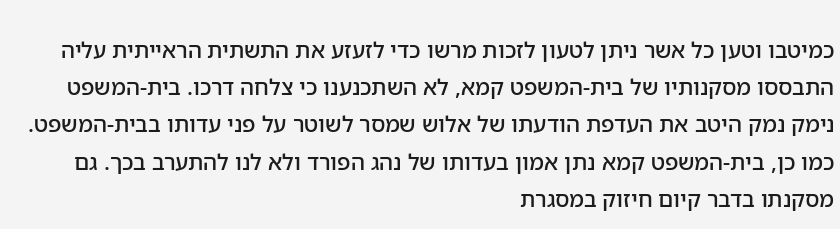כמיטבו וטען כל אשר ניתן לטעון לזכות מרשו כדי לזעזע את התשתית הראייתית עליה התבססו מסקנותיו של בית-המשפט קמא, לא השתכנענו כי צלחה דרכו. בית-המשפט נימק נמק היטב את העדפת הודעתו של אלוש שמסר לשוטר על פני עדותו בבית-המשפט. כמו כן, בית-המשפט קמא נתן אמון בעדותו של נהג הפורד ולא לנו להתערב בכך. גם מסקנתו בדבר קיום חיזוק במסגרת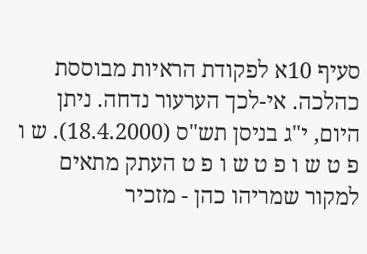סעיף 10א לפקודת הראיות מבוססת כהלכה. אי-לכך הערעור נדחה. ניתן היום, י"ג בניסן תש"ס (18.4.2000). ש ו פ ט ש ו פ ט ש ו פ ט העתק מתאים למקור שמריהו כהן - מזכיר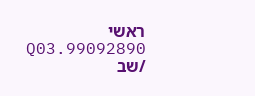ראשי 99092890.Q03 /שב